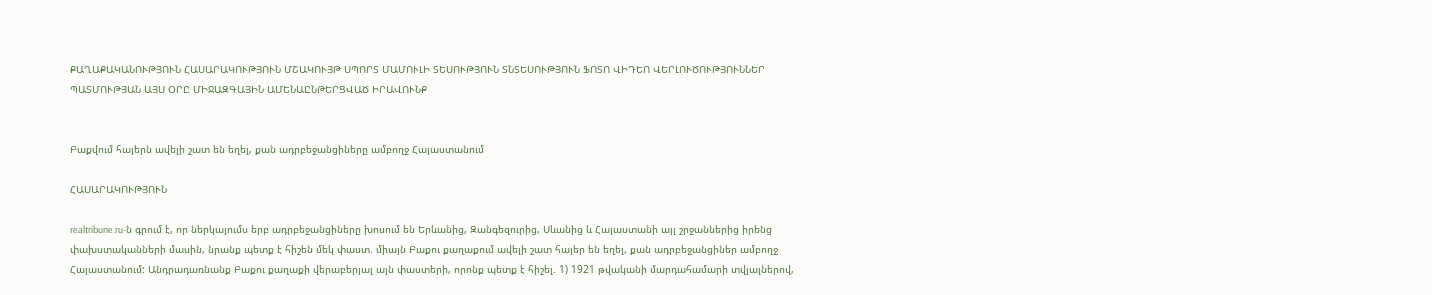ՔԱՂԱՔԱԿԱՆՈՒԹՅՈՒՆ ՀԱՍԱՐԱԿՈՒԹՅՈՒՆ ՄՇԱԿՈՒՅԹ ՍՊՈՐՏ ՄԱՄՈՒԼԻ ՏԵՍՈՒԹՅՈՒՆ ՏՆՏԵՍՈՒԹՅՈՒՆ ՖՈՏՈ ՎԻԴԵՈ ՎԵՐԼՈՒԾՈՒԹՅՈՒՆՆԵՐ ՊԱՏՄՈՒԹՅԱՆ ԱՅՍ ՕՐԸ ՄԻՋԱԶԳԱՅԻՆ ԱՄԵՆԱԸՆԹԵՐՑՎԱԾ ԻՐԱՎՈՒՆՔ


Բաքվում հայերն ավելի շատ են եղել, քան ադրբեջանցիները ամբողջ Հայաստանում

ՀԱՍԱՐԱԿՈՒԹՅՈՒՆ

realtribune.ru-ն գրում է, որ ներկայումս երբ ադրբեջանցիները խոսում են Երևանից, Զանգեզուրից, Սևանից և Հայաստանի այլ շրջաններից իրենց փախստականների մասին, նրանք պետք է հիշեն մեկ փաստ. միայն Բաքու քաղաքում ավելի շատ հայեր են եղել, քան ադրբեջանցիներ ամբողջ Հայաստանում: Անդրադառնանք Բաքու քաղաքի վերաբերյալ այն փաստերի, որոնք պետք է հիշել. 1) 1921 թվականի մարդահամարի տվյալներով,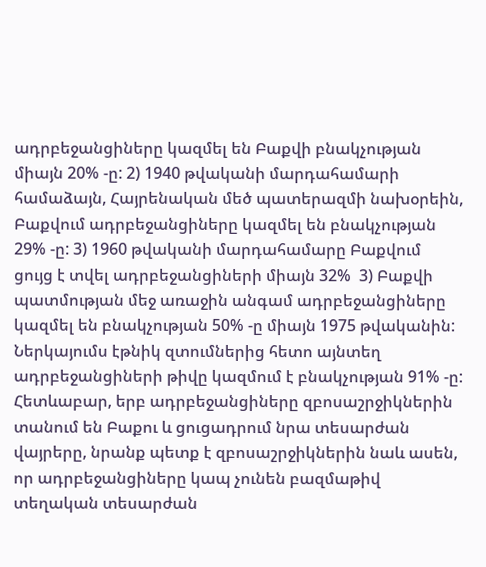ադրբեջանցիները կազմել են Բաքվի բնակչության միայն 20% -ը: 2) 1940 թվականի մարդահամարի համաձայն, Հայրենական մեծ պատերազմի նախօրեին, Բաքվում ադրբեջանցիները կազմել են բնակչության 29% -ը: 3) 1960 թվականի մարդահամարը Բաքվում ցույց է տվել ադրբեջանցիների միայն 32%  3) Բաքվի պատմության մեջ առաջին անգամ ադրբեջանցիները կազմել են բնակչության 50% -ը միայն 1975 թվականին: Ներկայումս էթնիկ զտումներից հետո այնտեղ ադրբեջանցիների թիվը կազմում է բնակչության 91% -ը: Հետևաբար, երբ ադրբեջանցիները զբոսաշրջիկներին տանում են Բաքու և ցուցադրում նրա տեսարժան վայրերը, նրանք պետք է զբոսաշրջիկներին նաև ասեն, որ ադրբեջանցիները կապ չունեն բազմաթիվ տեղական տեսարժան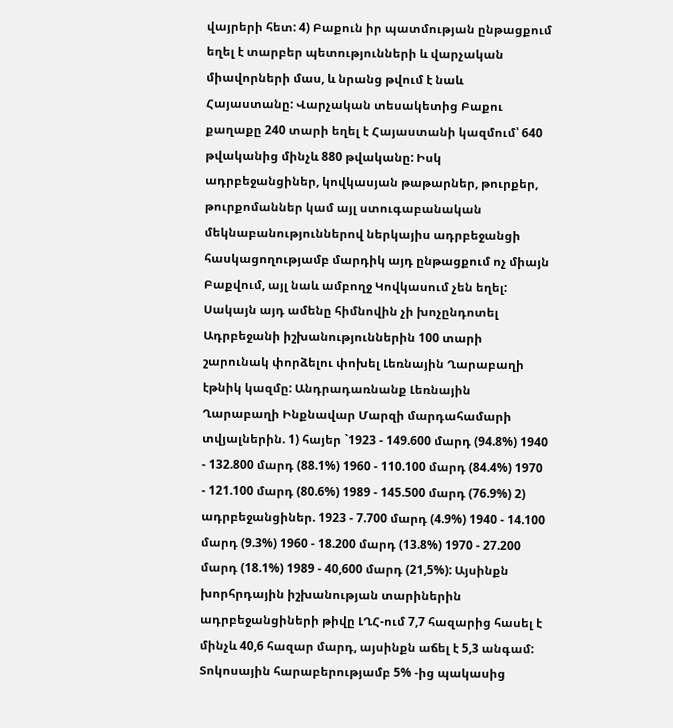վայրերի հետ: 4) Բաքուն իր պատմության ընթացքում եղել է տարբեր պետությունների և վարչական միավորների մաս, և նրանց թվում է նաև Հայաստանը: Վարչական տեսակետից Բաքու քաղաքը 240 տարի եղել է Հայաստանի կազմում՝ 640 թվականից մինչև 880 թվականը: Իսկ ադրբեջանցիներ, կովկասյան թաթարներ, թուրքեր, թուրքոմաններ կամ այլ ստուգաբանական մեկնաբանություններով ներկայիս ադրբեջանցի հասկացողությամբ մարդիկ այդ ընթացքում ոչ միայն Բաքվում, այլ նաև ամբողջ Կովկասում չեն եղել: Սակայն այդ ամենը հիմնովին չի խոչընդոտել Ադրբեջանի իշխանություններին 100 տարի շարունակ փորձելու փոխել Լեռնային Ղարաբաղի էթնիկ կազմը: Անդրադառնանք Լեռնային Ղարաբաղի Ինքնավար Մարզի մարդահամարի տվյալներին. 1) հայեր `1923 - 149.600 մարդ (94.8%) 1940 - 132.800 մարդ (88.1%) 1960 - 110.100 մարդ (84.4%) 1970 - 121.100 մարդ (80.6%) 1989 - 145.500 մարդ (76.9%) 2) ադրբեջանցիներ. 1923 - 7.700 մարդ (4.9%) 1940 - 14.100 մարդ (9.3%) 1960 - 18.200 մարդ (13.8%) 1970 - 27.200 մարդ (18.1%) 1989 - 40,600 մարդ (21,5%): Այսինքն խորհրդային իշխանության տարիներին ադրբեջանցիների թիվը ԼՂՀ-ում 7,7 հազարից հասել է մինչև 40,6 հազար մարդ, այսինքն աճել է 5,3 անգամ: Տոկոսային հարաբերությամբ 5% -ից պակասից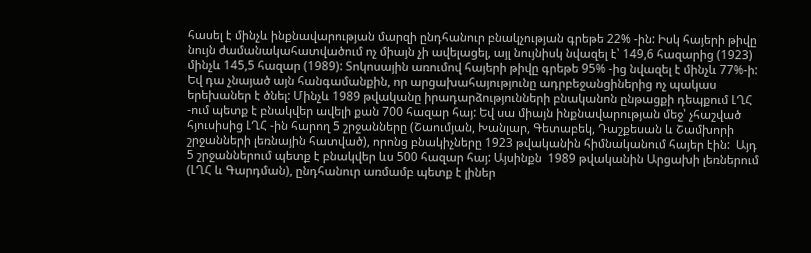հասել է մինչև ինքնավարության մարզի ընդհանուր բնակչության գրեթե 22% -ին: Իսկ հայերի թիվը նույն ժամանակահատվածում ոչ միայն չի ավելացել, այլ նույնիսկ նվազել է՝ 149,6 հազարից (1923) մինչև 145,5 հազար (1989): Տոկոսային առումով հայերի թիվը գրեթե 95% -ից նվազել է մինչև 77%-ի: Եվ դա չնայած այն հանգամանքին, որ արցախահայությունը ադրբեջանցիներից ոչ պակաս երեխաներ է ծնել: Մինչև 1989 թվականը իրադարձությունների բնականոն ընթացքի դեպքում ԼՂՀ -ում պետք է բնակվեր ավելի քան 700 հազար հայ: Եվ սա միայն ինքնավարության մեջ՝ չհաշված հյուսիսից ԼՂՀ -ին հարող 5 շրջանները (Շաումյան, Խանլար, Գետաբեկ, Դաշքեսան և Շամխորի շրջանների լեռնային հատված), որոնց բնակիչները 1923 թվականին հիմնականում հայեր էին:  Այդ 5 շրջաններում պետք է բնակվեր ևս 500 հազար հայ: Այսինքն  1989 թվականին Արցախի լեռներում (ԼՂՀ և Գարդման), ընդհանուր առմամբ պետք է լիներ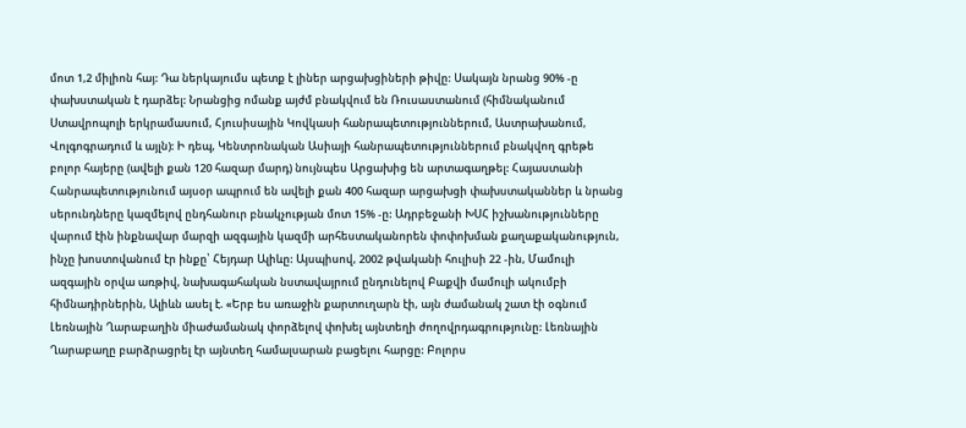մոտ 1,2 միլիոն հայ: Դա ներկայումս պետք է լիներ արցախցիների թիվը: Սակայն նրանց 90% -ը փախստական է դարձել: Նրանցից ոմանք այժմ բնակվում են Ռուսաստանում (հիմնականում Ստավրոպոլի երկրամասում, Հյուսիսային Կովկասի հանրապետություններում, Աստրախանում, Վոլգոգրադում և այլն): Ի դեպ, Կենտրոնական Ասիայի հանրապետություններում բնակվող գրեթե բոլոր հայերը (ավելի քան 120 հազար մարդ) նույնպես Արցախից են արտագաղթել: Հայաստանի Հանրապետությունում այսօր ապրում են ավելի քան 400 հազար արցախցի փախստականներ և նրանց սերունդները կազմելով ընդհանուր բնակչության մոտ 15% -ը: Ադրբեջանի ԽՍՀ իշխանությունները վարում էին ինքնավար մարզի ազգային կազմի արհեստականորեն փոփոխման քաղաքականություն, ինչը խոստովանում էր ինքը՝ Հեյդար Ալիևը: Այսպիսով, 2002 թվականի հուլիսի 22 -ին, Մամուլի ազգային օրվա առթիվ, նախագահական նստավայրում ընդունելով Բաքվի մամուլի ակումբի հիմնադիրներին, Ալիևն ասել է. «Երբ ես առաջին քարտուղարն էի, այն ժամանակ շատ էի օգնում Լեռնային Ղարաբաղին միաժամանակ փորձելով փոխել այնտեղի ժողովրդագրությունը: Լեռնային Ղարաբաղը բարձրացրել էր այնտեղ համալսարան բացելու հարցը: Բոլորս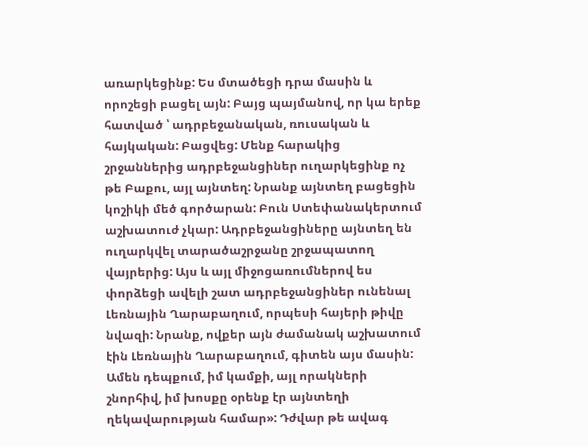առարկեցինք: Ես մտածեցի դրա մասին և որոշեցի բացել այն: Բայց պայմանով, որ կա երեք հատված ՝ ադրբեջանական, ռուսական և հայկական: Բացվեց: Մենք հարակից շրջաններից ադրբեջանցիներ ուղարկեցինք ոչ թե Բաքու, այլ այնտեղ: Նրանք այնտեղ բացեցին կոշիկի մեծ գործարան: Բուն Ստեփանակերտում աշխատուժ չկար: Ադրբեջանցիները այնտեղ են ուղարկվել տարածաշրջանը շրջապատող վայրերից: Այս և այլ միջոցառումներով ես փորձեցի ավելի շատ ադրբեջանցիներ ունենալ Լեռնային Ղարաբաղում, որպեսի հայերի թիվը նվազի: Նրանք, ովքեր այն ժամանակ աշխատում էին Լեռնային Ղարաբաղում, գիտեն այս մասին: Ամեն դեպքում, իմ կամքի, այլ որակների շնորհիվ, իմ խոսքը օրենք էր այնտեղի ղեկավարության համար»: Դժվար թե ավագ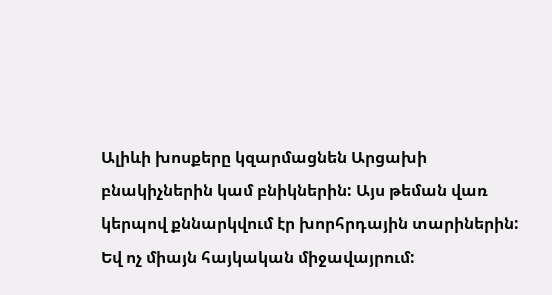Ալիևի խոսքերը կզարմացնեն Արցախի բնակիչներին կամ բնիկներին: Այս թեման վառ կերպով քննարկվում էր խորհրդային տարիներին: Եվ ոչ միայն հայկական միջավայրում: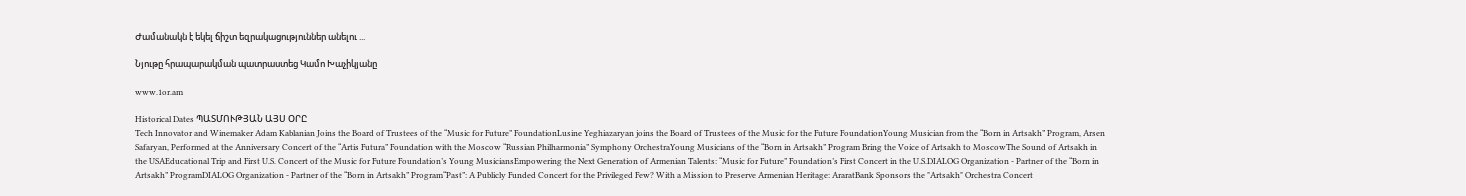Ժամանակն է եկել ճիշտ եզրակացություններ անելու ...

Նյութը հրապարակման պատրաստեց Կամո Խաչիկյանը

www.1or.am

Historical Dates ՊԱՏՄՈՒԹՅԱՆ ԱՅՍ ՕՐԸ
Tech Innovator and Winemaker Adam Kablanian Joins the Board of Trustees of the “Music for Future” FoundationLusine Yeghiazaryan joins the Board of Trustees of the Music for the Future FoundationYoung Musician from the “Born in Artsakh” Program, Arsen Safaryan, Performed at the Anniversary Concert of the “Artis Futura” Foundation with the Moscow “Russian Philharmonia” Symphony OrchestraYoung Musicians of the “Born in Artsakh” Program Bring the Voice of Artsakh to MoscowThe Sound of Artsakh in the USAEducational Trip and First U.S. Concert of the Music for Future Foundation’s Young MusiciansEmpowering the Next Generation of Armenian Talents: “Music for Future” Foundation’s First Concert in the U.S.DIALOG Organization - Partner of the “Born in Artsakh” ProgramDIALOG Organization - Partner of the “Born in Artsakh” Program“Past”: A Publicly Funded Concert for the Privileged Few? With a Mission to Preserve Armenian Heritage: AraratBank Sponsors the "Artsakh" Orchestra Concert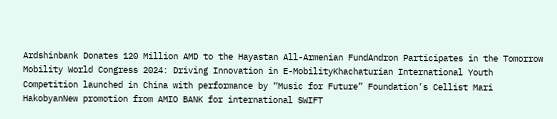Ardshinbank Donates 120 Million AMD to the Hayastan All-Armenian FundAndron Participates in the Tomorrow Mobility World Congress 2024: Driving Innovation in E-MobilityKhachaturian International Youth Competition launched in China with performance by “Music for Future” Foundation’s Cellist Mari HakobyanNew promotion from AMIO BANK for international SWIFT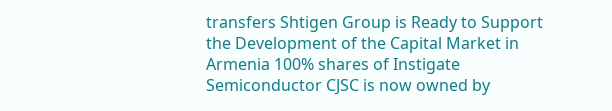transfers Shtigen Group is Ready to Support the Development of the Capital Market in Armenia 100% shares of Instigate Semiconductor CJSC is now owned by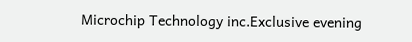Microchip Technology inc.Exclusive evening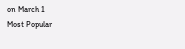on March 1
Most Popular